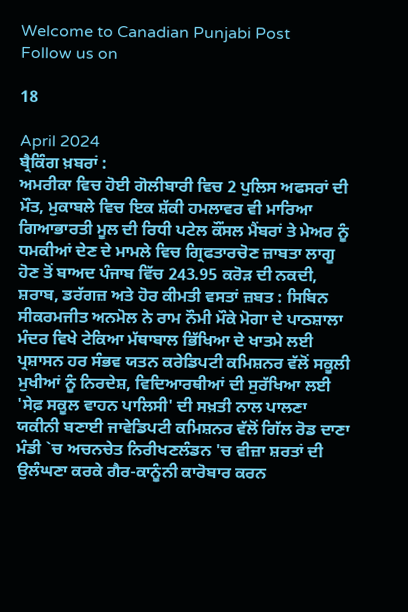Welcome to Canadian Punjabi Post
Follow us on

18

April 2024
ਬ੍ਰੈਕਿੰਗ ਖ਼ਬਰਾਂ :
ਅਮਰੀਕਾ ਵਿਚ ਹੋਈ ਗੋਲੀਬਾਰੀ ਵਿਚ 2 ਪੁਲਿਸ ਅਫਸਰਾਂ ਦੀ ਮੌਤ, ਮੁਕਾਬਲੇ ਵਿਚ ਇਕ ਸ਼ੱਕੀ ਹਮਲਾਵਰ ਵੀ ਮਾਰਿਆ ਗਿਆਭਾਰਤੀ ਮੂਲ ਦੀ ਰਿਧੀ ਪਟੇਲ ਕੌਂਸਲ ਮੈਂਬਰਾਂ ਤੇ ਮੇਅਰ ਨੂੰ ਧਮਕੀਆਂ ਦੇਣ ਦੇ ਮਾਮਲੇ ਵਿਚ ਗ੍ਰਿਫਤਾਰਚੋਣ ਜ਼ਾਬਤਾ ਲਾਗੂ ਹੋਣ ਤੋਂ ਬਾਅਦ ਪੰਜਾਬ ਵਿੱਚ 243.95 ਕਰੋੜ ਦੀ ਨਕਦੀ, ਸ਼ਰਾਬ, ਡਰੱਗਜ਼ ਅਤੇ ਹੋਰ ਕੀਮਤੀ ਵਸਤਾਂ ਜ਼ਬਤ : ਸਿਬਿਨ ਸੀਕਰਮਜੀਤ ਅਨਮੋਲ ਨੇ ਰਾਮ ਨੌਮੀ ਮੌਕੇ ਮੋਗਾ ਦੇ ਪਾਠਸ਼ਾਲਾ ਮੰਦਰ ਵਿਖੇ ਟੇਕਿਆ ਮੱਥਾਬਾਲ ਭਿੱਖਿਆ ਦੇ ਖਾਤਮੇ ਲਈ ਪ੍ਰਸ਼ਾਸਨ ਹਰ ਸੰਭਵ ਯਤਨ ਕਰੇਡਿਪਟੀ ਕਮਿਸ਼ਨਰ ਵੱਲੋਂ ਸਕੂਲੀ ਮੁਖੀਆਂ ਨੂੰ ਨਿਰਦੇਸ਼, ਵਿਦਿਆਰਥੀਆਂ ਦੀ ਸੁਰੱਖਿਆ ਲਈ 'ਸੇਫ਼ ਸਕੂਲ ਵਾਹਨ ਪਾਲਿਸੀ' ਦੀ ਸਖ਼ਤੀ ਨਾਲ ਪਾਲਣਾ ਯਕੀਨੀ ਬਣਾਈ ਜਾਵੇਡਿਪਟੀ ਕਮਿਸ਼ਨਰ ਵੱਲੋਂ ਗਿੱਲ ਰੋਡ ਦਾਣਾ ਮੰਡੀ `ਚ ਅਚਨਚੇਤ ਨਿਰੀਖਣਲੰਡਨ 'ਚ ਵੀਜ਼ਾ ਸ਼ਰਤਾਂ ਦੀ ਉਲੰਘਣਾ ਕਰਕੇ ਗੈਰ-ਕਾਨੂੰਨੀ ਕਾਰੋਬਾਰ ਕਰਨ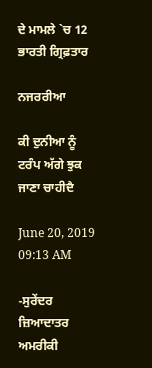ਦੇ ਮਾਮਲੇ `ਚ 12 ਭਾਰਤੀ ਗ੍ਰਿਫ਼ਤਾਰ

ਨਜਰਰੀਆ

ਕੀ ਦੁਨੀਆ ਨੂੰ ਟਰੰਪ ਅੱਗੇ ਝੁਕ ਜਾਣਾ ਚਾਹੀਦੈ

June 20, 2019 09:13 AM

-ਸੁਰੇਂਦਰ
ਜ਼ਿਆਦਾਤਰ ਅਮਰੀਕੀ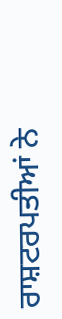ਰਾਸ਼ਟਰਪਤੀਆਂ ਨੇ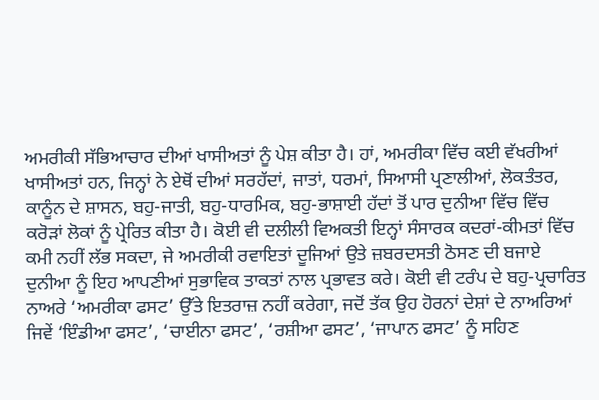ਅਮਰੀਕੀ ਸੱਭਿਆਚਾਰ ਦੀਆਂ ਖਾਸੀਅਤਾਂ ਨੂੰ ਪੇਸ਼ ਕੀਤਾ ਹੈ। ਹਾਂ, ਅਮਰੀਕਾ ਵਿੱਚ ਕਈ ਵੱਖਰੀਆਂ ਖਾਸੀਅਤਾਂ ਹਨ, ਜਿਨ੍ਹਾਂ ਨੇ ਏਥੋਂ ਦੀਆਂ ਸਰਹੱਦਾਂ, ਜਾਤਾਂ, ਧਰਮਾਂ, ਸਿਆਸੀ ਪ੍ਰਣਾਲੀਆਂ, ਲੋਕਤੰਤਰ, ਕਾਨੂੰਨ ਦੇ ਸ਼ਾਸਨ, ਬਹੁ-ਜਾਤੀ, ਬਹੁ-ਧਾਰਮਿਕ, ਬਹੁ-ਭਾਸ਼ਾਈ ਹੱਦਾਂ ਤੋਂ ਪਾਰ ਦੁਨੀਆ ਵਿੱਚ ਵਿੱਚ ਕਰੋੜਾਂ ਲੋਕਾਂ ਨੂੰ ਪ੍ਰੇਰਿਤ ਕੀਤਾ ਹੈ। ਕੋਈ ਵੀ ਦਲੀਲੀ ਵਿਅਕਤੀ ਇਨ੍ਹਾਂ ਸੰਸਾਰਕ ਕਦਰਾਂ-ਕੀਮਤਾਂ ਵਿੱਚ ਕਮੀ ਨਹੀਂ ਲੱਭ ਸਕਦਾ, ਜੇ ਅਮਰੀਕੀ ਰਵਾਇਤਾਂ ਦੂਜਿਆਂ ਉਤੇ ਜ਼ਬਰਦਸਤੀ ਠੋਸਣ ਦੀ ਬਜਾਏ ਦੁਨੀਆ ਨੂੰ ਇਹ ਆਪਣੀਆਂ ਸੁਭਾਵਿਕ ਤਾਕਤਾਂ ਨਾਲ ਪ੍ਰਭਾਵਤ ਕਰੇ। ਕੋਈ ਵੀ ਟਰੰਪ ਦੇ ਬਹੁ-ਪ੍ਰਚਾਰਿਤ ਨਾਅਰੇ ‘ਅਮਰੀਕਾ ਫਸਟ’ ਉੱਤੇ ਇਤਰਾਜ਼ ਨਹੀਂ ਕਰੇਗਾ, ਜਦੋਂ ਤੱਕ ਉਹ ਹੋਰਨਾਂ ਦੇਸ਼ਾਂ ਦੇ ਨਾਅਰਿਆਂ ਜਿਵੇਂ ‘ਇੰਡੀਆ ਫਸਟ’, ‘ਚਾਈਨਾ ਫਸਟ’, ‘ਰਸ਼ੀਆ ਫਸਟ’, ‘ਜਾਪਾਨ ਫਸਟ’ ਨੂੰ ਸਹਿਣ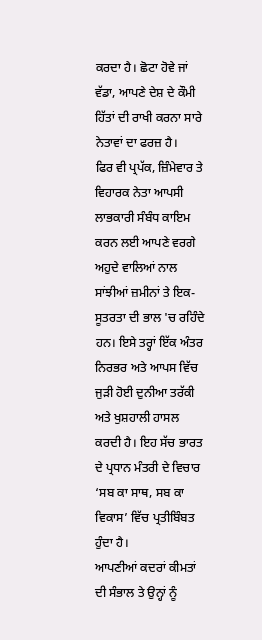ਕਰਦਾ ਹੈ। ਛੋਟਾ ਹੋਵੇ ਜਾਂ ਵੱਡਾ, ਆਪਣੇ ਦੇਸ਼ ਦੇ ਕੌਮੀ ਹਿੱਤਾਂ ਦੀ ਰਾਖੀ ਕਰਨਾ ਸਾਰੇ ਨੇਤਾਵਾਂ ਦਾ ਫਰਜ਼ ਹੈ।
ਫਿਰ ਵੀ ਪ੍ਰਪੱਕ, ਜ਼ਿੰਮੇਵਾਰ ਤੇ ਵਿਹਾਰਕ ਨੇਤਾ ਆਪਸੀ ਲਾਭਕਾਰੀ ਸੰਬੰਧ ਕਾਇਮ ਕਰਨ ਲਈ ਆਪਣੇ ਵਰਗੇ ਅਹੁਦੇ ਵਾਲਿਆਂ ਨਾਲ ਸਾਂਝੀਆਂ ਜ਼ਮੀਨਾਂ ਤੇ ਇਕ-ਸੂਤਰਤਾ ਦੀ ਭਾਲ 'ਚ ਰਹਿੰਦੇ ਹਨ। ਇਸੇ ਤਰ੍ਹਾਂ ਇੱਕ ਅੰਤਰ ਨਿਰਭਰ ਅਤੇ ਆਪਸ ਵਿੱਚ ਜੁੜੀ ਹੋਈ ਦੁਨੀਆ ਤਰੱਕੀ ਅਤੇ ਖੁਸ਼ਹਾਲੀ ਹਾਸਲ ਕਰਦੀ ਹੈ। ਇਹ ਸੱਚ ਭਾਰਤ ਦੇ ਪ੍ਰਧਾਨ ਮੰਤਰੀ ਦੇ ਵਿਚਾਰ ‘ਸਬ ਕਾ ਸਾਥ, ਸਬ ਕਾ ਵਿਕਾਸ’ ਵਿੱਚ ਪ੍ਰਤੀਬਿੰਬਤ ਹੁੰਦਾ ਹੈ।
ਆਪਣੀਆਂ ਕਦਰਾਂ ਕੀਮਤਾਂ ਦੀ ਸੰਭਾਲ ਤੇ ਉਨ੍ਹਾਂ ਨੂੰ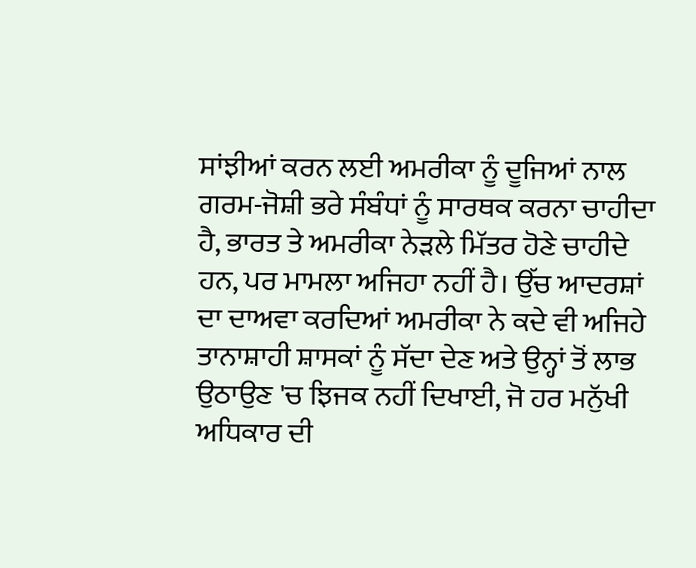ਸਾਂਝੀਆਂ ਕਰਨ ਲਈ ਅਮਰੀਕਾ ਨੂੰ ਦੂਜਿਆਂ ਨਾਲ ਗਰਮ-ਜੋਸ਼ੀ ਭਰੇ ਸੰਬੰਧਾਂ ਨੂੰ ਸਾਰਥਕ ਕਰਨਾ ਚਾਹੀਦਾ ਹੈ, ਭਾਰਤ ਤੇ ਅਮਰੀਕਾ ਨੇੜਲੇ ਮਿੱਤਰ ਹੋਣੇ ਚਾਹੀਦੇ ਹਨ, ਪਰ ਮਾਮਲਾ ਅਜਿਹਾ ਨਹੀਂ ਹੈ। ਉੱਚ ਆਦਰਸ਼ਾਂ ਦਾ ਦਾਅਵਾ ਕਰਦਿਆਂ ਅਮਰੀਕਾ ਨੇ ਕਦੇ ਵੀ ਅਜਿਹੇ ਤਾਨਾਸ਼ਾਹੀ ਸ਼ਾਸਕਾਂ ਨੂੰ ਸੱਦਾ ਦੇਣ ਅਤੇ ਉਨ੍ਹਾਂ ਤੋਂ ਲਾਭ ਉਠਾਉਣ 'ਚ ਝਿਜਕ ਨਹੀਂ ਦਿਖਾਈ, ਜੋ ਹਰ ਮਨੁੱਖੀ ਅਧਿਕਾਰ ਦੀ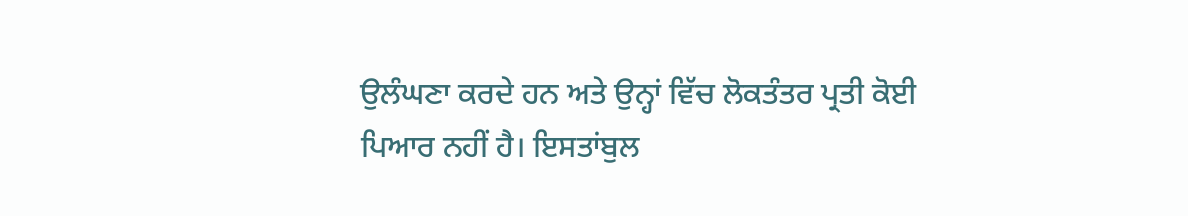ਉਲੰਘਣਾ ਕਰਦੇ ਹਨ ਅਤੇ ਉਨ੍ਹਾਂ ਵਿੱਚ ਲੋਕਤੰਤਰ ਪ੍ਰਤੀ ਕੋਈ ਪਿਆਰ ਨਹੀਂ ਹੈ। ਇਸਤਾਂਬੁਲ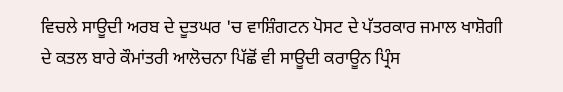ਵਿਚਲੇ ਸਾਊਦੀ ਅਰਬ ਦੇ ਦੂਤਘਰ 'ਚ ਵਾਸ਼ਿੰਗਟਨ ਪੋਸਟ ਦੇ ਪੱਤਰਕਾਰ ਜਮਾਲ ਖਾਸ਼ੋਗੀ ਦੇ ਕਤਲ ਬਾਰੇ ਕੌਮਾਂਤਰੀ ਆਲੋਚਨਾ ਪਿੱਛੋਂ ਵੀ ਸਾਊਦੀ ਕਰਾਊਨ ਪ੍ਰਿੰਸ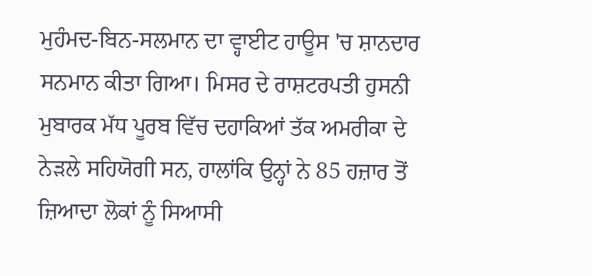ਮੁਹੰਮਦ-ਬਿਨ-ਸਲਮਾਨ ਦਾ ਵ੍ਹਾਈਟ ਹਾਊਸ 'ਚ ਸ਼ਾਨਦਾਰ ਸਨਮਾਨ ਕੀਤਾ ਗਿਆ। ਮਿਸਰ ਦੇ ਰਾਸ਼ਟਰਪਤੀ ਹੁਸਨੀ ਮੁਬਾਰਕ ਮੱਧ ਪੂਰਬ ਵਿੱਚ ਦਹਾਕਿਆਂ ਤੱਕ ਅਮਰੀਕਾ ਦੇ ਨੇੜਲੇ ਸਹਿਯੋਗੀ ਸਨ, ਹਾਲਾਂਕਿ ਉਨ੍ਹਾਂ ਨੇ 85 ਹਜ਼ਾਰ ਤੋਂ ਜ਼ਿਆਦਾ ਲੋਕਾਂ ਨੂੰ ਸਿਆਸੀ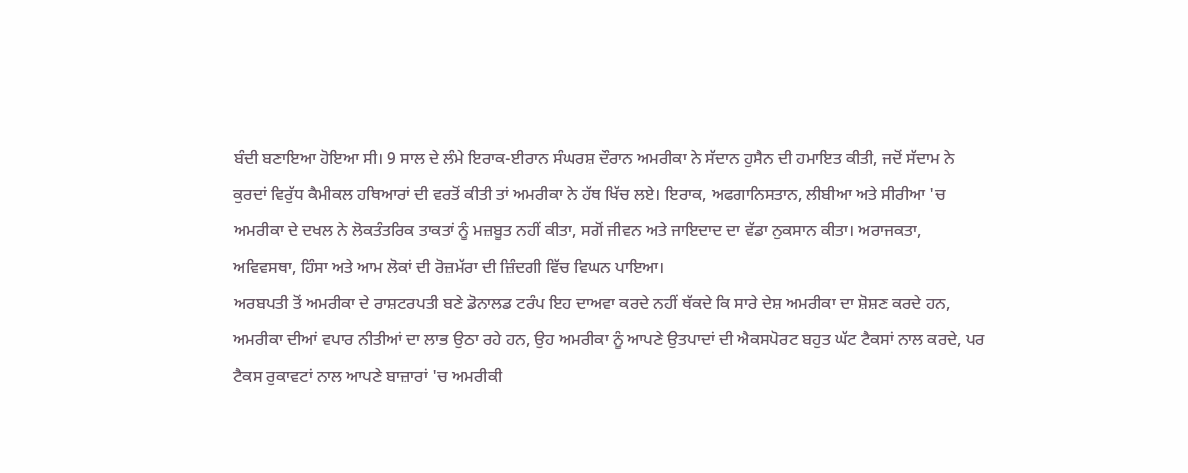ਬੰਦੀ ਬਣਾਇਆ ਹੋਇਆ ਸੀ। 9 ਸਾਲ ਦੇ ਲੰਮੇ ਇਰਾਕ-ਈਰਾਨ ਸੰਘਰਸ਼ ਦੌਰਾਨ ਅਮਰੀਕਾ ਨੇ ਸੱਦਾਨ ਹੁਸੈਨ ਦੀ ਹਮਾਇਤ ਕੀਤੀ, ਜਦੋਂ ਸੱਦਾਮ ਨੇ ਕੁਰਦਾਂ ਵਿਰੁੱਧ ਕੈਮੀਕਲ ਹਥਿਆਰਾਂ ਦੀ ਵਰਤੋਂ ਕੀਤੀ ਤਾਂ ਅਮਰੀਕਾ ਨੇ ਹੱਥ ਖਿੱਚ ਲਏ। ਇਰਾਕ, ਅਫਗਾਨਿਸਤਾਨ, ਲੀਬੀਆ ਅਤੇ ਸੀਰੀਆ 'ਚ ਅਮਰੀਕਾ ਦੇ ਦਖਲ ਨੇ ਲੋਕਤੰਤਰਿਕ ਤਾਕਤਾਂ ਨੂੰ ਮਜ਼ਬੂਤ ਨਹੀਂ ਕੀਤਾ, ਸਗੋਂ ਜੀਵਨ ਅਤੇ ਜਾਇਦਾਦ ਦਾ ਵੱਡਾ ਨੁਕਸਾਨ ਕੀਤਾ। ਅਰਾਜਕਤਾ, ਅਵਿਵਸਥਾ, ਹਿੰਸਾ ਅਤੇ ਆਮ ਲੋਕਾਂ ਦੀ ਰੋਜ਼ਮੱਰਾ ਦੀ ਜ਼ਿੰਦਗੀ ਵਿੱਚ ਵਿਘਨ ਪਾਇਆ।
ਅਰਬਪਤੀ ਤੋਂ ਅਮਰੀਕਾ ਦੇ ਰਾਸ਼ਟਰਪਤੀ ਬਣੇ ਡੋਨਾਲਡ ਟਰੰਪ ਇਹ ਦਾਅਵਾ ਕਰਦੇ ਨਹੀਂ ਥੱਕਦੇ ਕਿ ਸਾਰੇ ਦੇਸ਼ ਅਮਰੀਕਾ ਦਾ ਸ਼ੋਸ਼ਣ ਕਰਦੇ ਹਨ, ਅਮਰੀਕਾ ਦੀਆਂ ਵਪਾਰ ਨੀਤੀਆਂ ਦਾ ਲਾਭ ਉਠਾ ਰਹੇ ਹਨ, ਉਹ ਅਮਰੀਕਾ ਨੂੰ ਆਪਣੇ ਉਤਪਾਦਾਂ ਦੀ ਐਕਸਪੋਰਟ ਬਹੁਤ ਘੱਟ ਟੈਕਸਾਂ ਨਾਲ ਕਰਦੇ, ਪਰ ਟੈਕਸ ਰੁਕਾਵਟਾਂ ਨਾਲ ਆਪਣੇ ਬਾਜ਼ਾਰਾਂ 'ਚ ਅਮਰੀਕੀ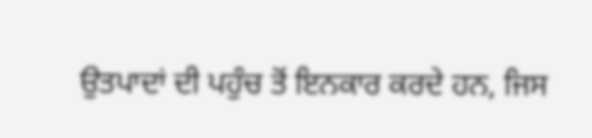ਉਤਪਾਦਾਂ ਦੀ ਪਹੁੰਚ ਤੋਂ ਇਨਕਾਰ ਕਰਦੇ ਹਨ, ਜਿਸ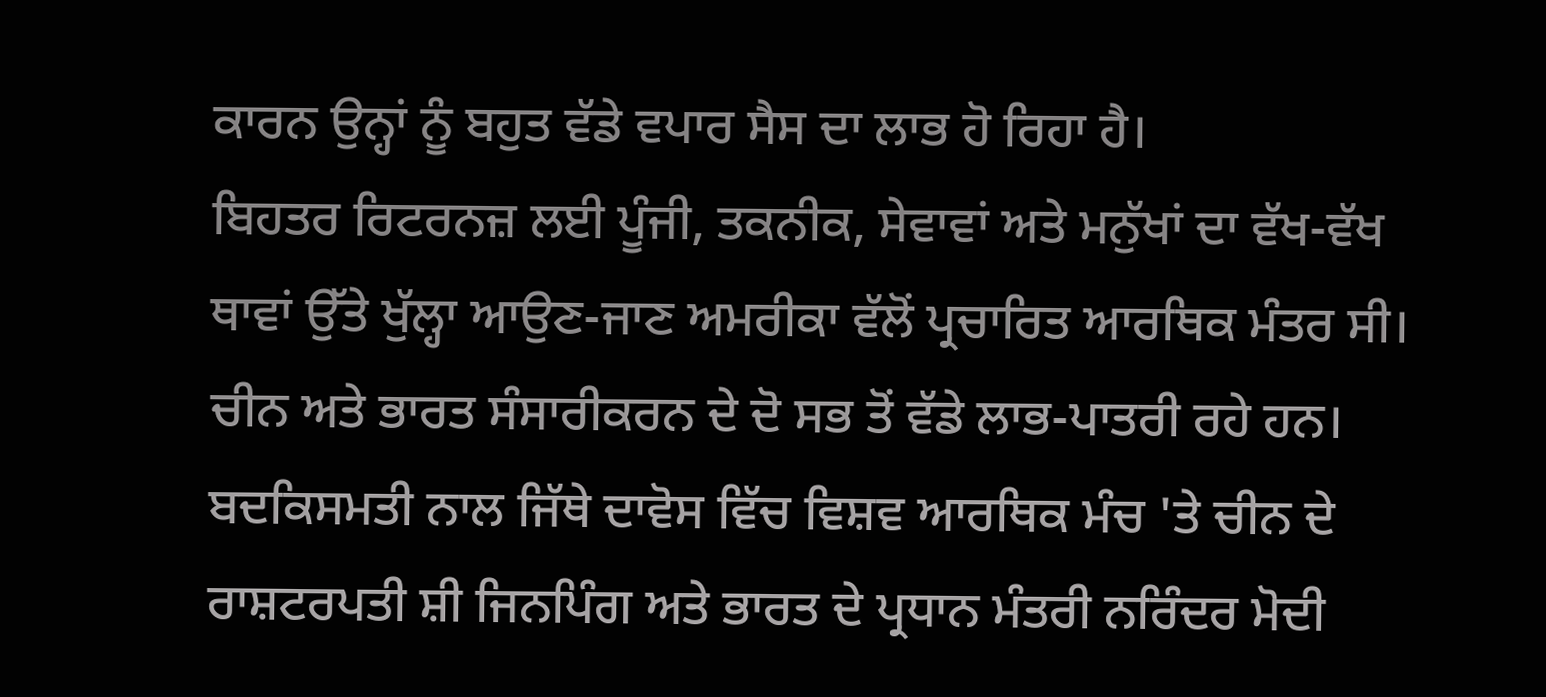ਕਾਰਨ ਉਨ੍ਹਾਂ ਨੂੰ ਬਹੁਤ ਵੱਡੇ ਵਪਾਰ ਸੈਸ ਦਾ ਲਾਭ ਹੋ ਰਿਹਾ ਹੈ।
ਬਿਹਤਰ ਰਿਟਰਨਜ਼ ਲਈ ਪੂੰਜੀ, ਤਕਨੀਕ, ਸੇਵਾਵਾਂ ਅਤੇ ਮਨੁੱਖਾਂ ਦਾ ਵੱਖ-ਵੱਖ ਥਾਵਾਂ ਉੱਤੇ ਖੁੱਲ੍ਹਾ ਆਉਣ-ਜਾਣ ਅਮਰੀਕਾ ਵੱਲੋਂ ਪ੍ਰਚਾਰਿਤ ਆਰਥਿਕ ਮੰਤਰ ਸੀ। ਚੀਨ ਅਤੇ ਭਾਰਤ ਸੰਸਾਰੀਕਰਨ ਦੇ ਦੋ ਸਭ ਤੋਂ ਵੱਡੇ ਲਾਭ-ਪਾਤਰੀ ਰਹੇ ਹਨ। ਬਦਕਿਸਮਤੀ ਨਾਲ ਜਿੱਥੇ ਦਾਵੋਸ ਵਿੱਚ ਵਿਸ਼ਵ ਆਰਥਿਕ ਮੰਚ 'ਤੇ ਚੀਨ ਦੇ ਰਾਸ਼ਟਰਪਤੀ ਸ਼ੀ ਜਿਨਪਿੰਗ ਅਤੇ ਭਾਰਤ ਦੇ ਪ੍ਰਧਾਨ ਮੰਤਰੀ ਨਰਿੰਦਰ ਮੋਦੀ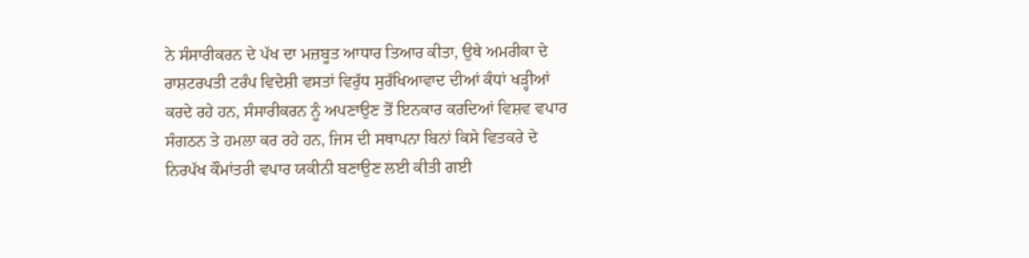ਨੇ ਸੰਸਾਰੀਕਰਨ ਦੇ ਪੱਖ ਦਾ ਮਜ਼ਬੂਤ ਆਧਾਰ ਤਿਆਰ ਕੀਤਾ, ਉਥੇ ਅਮਰੀਕਾ ਦੇ ਰਾਸ਼ਟਰਪਤੀ ਟਰੰਪ ਵਿਦੇਸ਼ੀ ਵਸਤਾਂ ਵਿਰੁੱਧ ਸੁਰੱਖਿਆਵਾਦ ਦੀਆਂ ਕੰਧਾਂ ਖੜ੍ਹੀਆਂ ਕਰਦੇ ਰਹੇ ਹਨ, ਸੰਸਾਰੀਕਰਨ ਨੂੰ ਅਪਣਾਉਣ ਤੋਂ ਇਨਕਾਰ ਕਰਦਿਆਂ ਵਿਸ਼ਵ ਵਪਾਰ ਸੰਗਠਨ ਤੇ ਹਮਲਾ ਕਰ ਰਹੇ ਹਨ, ਜਿਸ ਦੀ ਸਥਾਪਨਾ ਬਿਨਾਂ ਕਿਸੇ ਵਿਤਕਰੇ ਦੇ ਨਿਰਪੱਖ ਕੌਮਾਂਤਰੀ ਵਪਾਰ ਯਕੀਨੀ ਬਣਾਉਣ ਲਈ ਕੀਤੀ ਗਈ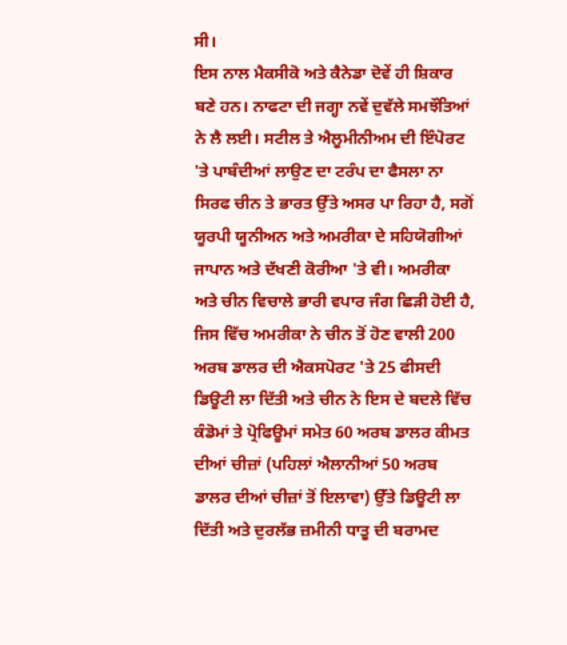ਸੀ।
ਇਸ ਨਾਲ ਮੈਕਸੀਕੋ ਅਤੇ ਕੈਨੇਡਾ ਦੋਵੇਂ ਹੀ ਸ਼ਿਕਾਰ ਬਣੇ ਹਨ। ਨਾਫਟਾ ਦੀ ਜਗ੍ਹਾ ਨਵੇਂ ਦੁਵੱਲੇ ਸਮਝੌਤਿਆਂ ਨੇ ਲੈ ਲਈ। ਸਟੀਲ ਤੇ ਐਲੂਮੀਨੀਅਮ ਦੀ ਇੰਪੋਰਟ 'ਤੇ ਪਾਬੰਦੀਆਂ ਲਾਉਣ ਦਾ ਟਰੰਪ ਦਾ ਫੈਸਲਾ ਨਾ ਸਿਰਫ ਚੀਨ ਤੇ ਭਾਰਤ ਉੱਤੇ ਅਸਰ ਪਾ ਰਿਹਾ ਹੈ, ਸਗੋਂ ਯੂਰਪੀ ਯੂਨੀਅਨ ਅਤੇ ਅਮਰੀਕਾ ਦੇ ਸਹਿਯੋਗੀਆਂ ਜਾਪਾਨ ਅਤੇ ਦੱਖਣੀ ਕੋਰੀਆ 'ਤੇ ਵੀ। ਅਮਰੀਕਾ ਅਤੇ ਚੀਨ ਵਿਚਾਲੇ ਭਾਰੀ ਵਪਾਰ ਜੰਗ ਛਿੜੀ ਹੋਈ ਹੈ, ਜਿਸ ਵਿੱਚ ਅਮਰੀਕਾ ਨੇ ਚੀਨ ਤੋਂ ਹੋਣ ਵਾਲੀ 200 ਅਰਬ ਡਾਲਰ ਦੀ ਐਕਸਪੋਰਟ 'ਤੇ 25 ਫੀਸਦੀ ਡਿਊਟੀ ਲਾ ਦਿੱਤੀ ਅਤੇ ਚੀਨ ਨੇ ਇਸ ਦੇ ਬਦਲੇ ਵਿੱਚ ਕੰਡੋਮਾਂ ਤੇ ਪ੍ਰੋਫਿਊਮਾਂ ਸਮੇਤ 60 ਅਰਬ ਡਾਲਰ ਕੀਮਤ ਦੀਆਂ ਚੀਜ਼ਾਂ (ਪਹਿਲਾਂ ਐਲਾਨੀਆਂ 50 ਅਰਬ ਡਾਲਰ ਦੀਆਂ ਚੀਜ਼ਾਂ ਤੋਂ ਇਲਾਵਾ) ਉੱਤੇ ਡਿਊਟੀ ਲਾ ਦਿੱਤੀ ਅਤੇ ਦੁਰਲੱਭ ਜ਼ਮੀਨੀ ਧਾਤੂ ਦੀ ਬਰਾਮਦ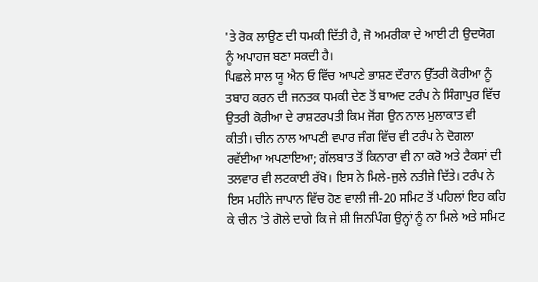'ਤੇ ਰੋਕ ਲਾਉਣ ਦੀ ਧਮਕੀ ਦਿੱਤੀ ਹੈ, ਜੋ ਅਮਰੀਕਾ ਦੇ ਆਈ ਟੀ ਉਦਯੋਗ ਨੂੰ ਅਪਾਹਜ ਬਣਾ ਸਕਦੀ ਹੈ।
ਪਿਛਲੇ ਸਾਲ ਯੂ ਐਨ ਓ ਵਿੱਚ ਆਪਣੇ ਭਾਸ਼ਣ ਦੌਰਾਨ ਉੱਤਰੀ ਕੋਰੀਆ ਨੂੰ ਤਬਾਹ ਕਰਨ ਦੀ ਜਨਤਕ ਧਮਕੀ ਦੇਣ ਤੋਂ ਬਾਅਦ ਟਰੰਪ ਨੇ ਸਿੰਗਾਪੁਰ ਵਿੱਚ ਉਤਰੀ ਕੋਰੀਆ ਦੇ ਰਾਸ਼ਟਰਪਤੀ ਕਿਮ ਜੋਂਗ ਉਨ ਨਾਲ ਮੁਲਾਕਾਤ ਵੀ ਕੀਤੀ। ਚੀਨ ਨਾਲ ਆਪਣੀ ਵਪਾਰ ਜੰਗ ਵਿੱਚ ਵੀ ਟਰੰਪ ਨੇ ਦੋਗਲਾ ਰਵੱਈਆ ਅਪਣਾਇਆ; ਗੱਲਬਾਤ ਤੋਂ ਕਿਨਾਰਾ ਵੀ ਨਾ ਕਰੋ ਅਤੇ ਟੈਕਸਾਂ ਦੀ ਤਲਵਾਰ ਵੀ ਲਟਕਾਈ ਰੱਖੋ। ਇਸ ਨੇ ਮਿਲੇ-ਜੁਲੇ ਨਤੀਜੇ ਦਿੱਤੇ। ਟਰੰਪ ਨੇ ਇਸ ਮਹੀਨੇ ਜਾਪਾਨ ਵਿੱਚ ਹੋਣ ਵਾਲੀ ਜੀ-20 ਸਮਿਟ ਤੋਂ ਪਹਿਲਾਂ ਇਹ ਕਹਿ ਕੇ ਚੀਨ 'ਤੇ ਗੋਲੇ ਦਾਗੇ ਕਿ ਜੇ ਸ਼ੀ ਜਿਨਪਿੰਗ ਉਨ੍ਹਾਂ ਨੂੰ ਨਾ ਮਿਲੇ ਅਤੇ ਸਮਿਟ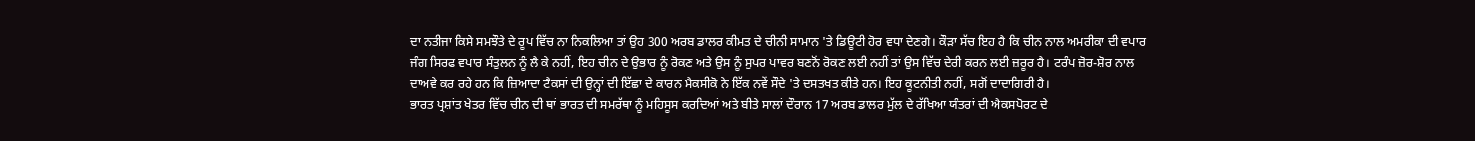ਦਾ ਨਤੀਜਾ ਕਿਸੇ ਸਮਝੌਤੇ ਦੇ ਰੂਪ ਵਿੱਚ ਨਾ ਨਿਕਲਿਆ ਤਾਂ ਉਹ 300 ਅਰਬ ਡਾਲਰ ਕੀਮਤ ਦੇ ਚੀਨੀ ਸਾਮਾਨ 'ਤੇ ਡਿਊਟੀ ਹੋਰ ਵਧਾ ਦੇਣਗੇ। ਕੌੜਾ ਸੱਚ ਇਹ ਹੈ ਕਿ ਚੀਨ ਨਾਲ ਅਮਰੀਕਾ ਦੀ ਵਪਾਰ ਜੰਗ ਸਿਰਫ ਵਪਾਰ ਸੰਤੁਲਨ ਨੂੰ ਲੈ ਕੇ ਨਹੀਂ, ਇਹ ਚੀਨ ਦੇ ਉਭਾਰ ਨੂੰ ਰੋਕਣ ਅਤੇ ਉਸ ਨੂੰ ਸੁਪਰ ਪਾਵਰ ਬਣਨੋਂ ਰੋਕਣ ਲਈ ਨਹੀਂ ਤਾਂ ਉਸ ਵਿੱਚ ਦੇਰੀ ਕਰਨ ਲਈ ਜ਼ਰੂਰ ਹੈ। ਟਰੰਪ ਜ਼ੋਰ-ਸ਼ੋਰ ਨਾਲ ਦਾਅਵੇ ਕਰ ਰਹੇ ਹਨ ਕਿ ਜ਼ਿਆਦਾ ਟੈਕਸਾਂ ਦੀ ਉਨ੍ਹਾਂ ਦੀ ਇੱਛਾ ਦੇ ਕਾਰਨ ਮੈਕਸੀਕੋ ਨੇ ਇੱਕ ਨਵੇਂ ਸੌਦੇ 'ਤੇ ਦਸਤਖਤ ਕੀਤੇ ਹਨ। ਇਹ ਕੂਟਨੀਤੀ ਨਹੀਂ, ਸਗੋਂ ਦਾਦਾਗਿਰੀ ਹੈ।
ਭਾਰਤ ਪ੍ਰਸ਼ਾਂਤ ਖੇਤਰ ਵਿੱਚ ਚੀਨ ਦੀ ਥਾਂ ਭਾਰਤ ਦੀ ਸਮਰੱਥਾ ਨੂੰ ਮਹਿਸੂਸ ਕਰਦਿਆਂ ਅਤੇ ਬੀਤੇ ਸਾਲਾਂ ਦੌਰਾਨ 17 ਅਰਬ ਡਾਲਰ ਮੁੱਲ ਦੇ ਰੱਖਿਆ ਯੰਤਰਾਂ ਦੀ ਐਕਸਪੋਰਟ ਦੇ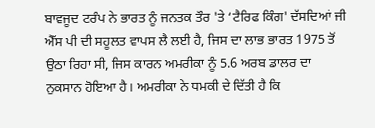ਬਾਵਜੂਦ ਟਰੰਪ ਨੇ ਭਾਰਤ ਨੂੰ ਜਨਤਕ ਤੌਰ 'ਤੇ ‘ਟੈਰਿਫ ਕਿੰਗ' ਦੱਸਦਿਆਂ ਜੀ ਐੱਸ ਪੀ ਦੀ ਸਹੂਲਤ ਵਾਪਸ ਲੈ ਲਈ ਹੈ, ਜਿਸ ਦਾ ਲਾਭ ਭਾਰਤ 1975 ਤੋਂ ਉਠਾ ਰਿਹਾ ਸੀ, ਜਿਸ ਕਾਰਨ ਅਮਰੀਕਾ ਨੂੰ 5.6 ਅਰਬ ਡਾਲਰ ਦਾ ਨੁਕਸਾਨ ਹੋਇਆ ਹੈ। ਅਮਰੀਕਾ ਨੇ ਧਮਕੀ ਦੇ ਦਿੱਤੀ ਹੈ ਕਿ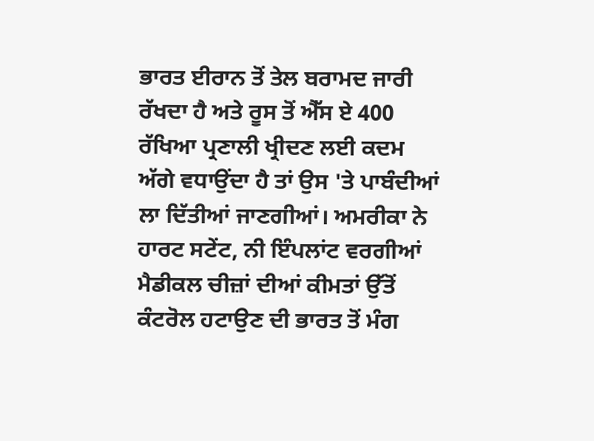ਭਾਰਤ ਈਰਾਨ ਤੋਂ ਤੇਲ ਬਰਾਮਦ ਜਾਰੀ ਰੱਖਦਾ ਹੈ ਅਤੇ ਰੂਸ ਤੋਂ ਐੱਸ ਏ 400 ਰੱਖਿਆ ਪ੍ਰਣਾਲੀ ਖ੍ਰੀਦਣ ਲਈ ਕਦਮ ਅੱਗੇ ਵਧਾਉਂਦਾ ਹੈ ਤਾਂ ਉਸ 'ਤੇ ਪਾਬੰਦੀਆਂ ਲਾ ਦਿੱਤੀਆਂ ਜਾਣਗੀਆਂ। ਅਮਰੀਕਾ ਨੇ ਹਾਰਟ ਸਟੇਂਟ, ਨੀ ਇੰਪਲਾਂਟ ਵਰਗੀਆਂ ਮੈਡੀਕਲ ਚੀਜ਼ਾਂ ਦੀਆਂ ਕੀਮਤਾਂ ਉੱਤੋਂ ਕੰਟਰੋਲ ਹਟਾਉਣ ਦੀ ਭਾਰਤ ਤੋਂ ਮੰਗ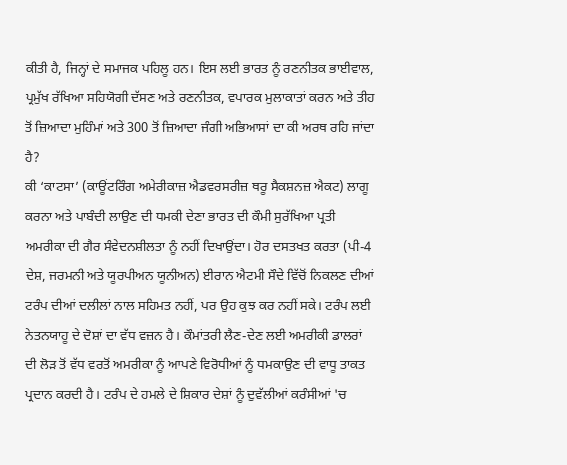ਕੀਤੀ ਹੈ, ਜਿਨ੍ਹਾਂ ਦੇ ਸਮਾਜਕ ਪਹਿਲੂ ਹਨ। ਇਸ ਲਈ ਭਾਰਤ ਨੂੰ ਰਣਨੀਤਕ ਭਾਈਵਾਲ, ਪ੍ਰਮੁੱਖ ਰੱਖਿਆ ਸਹਿਯੋਗੀ ਦੱਸਣ ਅਤੇ ਰਣਨੀਤਕ, ਵਪਾਰਕ ਮੁਲਾਕਾਤਾਂ ਕਰਨ ਅਤੇ ਤੀਹ ਤੋਂ ਜ਼ਿਆਦਾ ਮੁਹਿੰਮਾਂ ਅਤੇ 300 ਤੋਂ ਜ਼ਿਆਦਾ ਜੰਗੀ ਅਭਿਆਸਾਂ ਦਾ ਕੀ ਅਰਥ ਰਹਿ ਜਾਂਦਾ ਹੈ?
ਕੀ ‘ਕਾਟਸਾ’ (ਕਾਊਂਟਰਿੰਗ ਅਮੇਰੀਕਾਜ਼ ਐਡਵਰਸਰੀਜ਼ ਥਰੂ ਸੈਕਸ਼ਨਜ਼ ਐਕਟ) ਲਾਗੂ ਕਰਨਾ ਅਤੇ ਪਾਬੰਦੀ ਲਾਉਣ ਦੀ ਧਮਕੀ ਦੇਣਾ ਭਾਰਤ ਦੀ ਕੌਮੀ ਸੁਰੱਖਿਆ ਪ੍ਰਤੀ ਅਮਰੀਕਾ ਦੀ ਗੈਰ ਸੰਵੇਦਨਸ਼ੀਲਤਾ ਨੂੰ ਨਹੀਂ ਦਿਖਾਉਂਦਾ। ਹੋਰ ਦਸਤਖਤ ਕਰਤਾ (ਪੀ-4 ਦੇਸ਼, ਜਰਮਨੀ ਅਤੇ ਯੂਰਪੀਅਨ ਯੂਨੀਅਨ) ਈਰਾਨ ਐਟਮੀ ਸੌਦੇ ਵਿੱਚੋਂ ਨਿਕਲਣ ਦੀਆਂ ਟਰੰਪ ਦੀਆਂ ਦਲੀਲਾਂ ਨਾਲ ਸਹਿਮਤ ਨਹੀਂ, ਪਰ ਉਹ ਕੁਝ ਕਰ ਨਹੀਂ ਸਕੇ। ਟਰੰਪ ਲਈ ਨੇਤਨਯਾਹੂ ਦੇ ਦੋਸ਼ਾਂ ਦਾ ਵੱਧ ਵਜ਼ਨ ਹੈ। ਕੌਮਾਂਤਰੀ ਲੈਣ-ਦੇਣ ਲਈ ਅਮਰੀਕੀ ਡਾਲਰਾਂ ਦੀ ਲੋੜ ਤੋਂ ਵੱਧ ਵਰਤੋਂ ਅਮਰੀਕਾ ਨੂੰ ਆਪਣੇ ਵਿਰੋਧੀਆਂ ਨੂੰ ਧਮਕਾਉਣ ਦੀ ਵਾਧੂ ਤਾਕਤ ਪ੍ਰਦਾਨ ਕਰਦੀ ਹੈ। ਟਰੰਪ ਦੇ ਹਮਲੇ ਦੇ ਸ਼ਿਕਾਰ ਦੇਸ਼ਾਂ ਨੂੰ ਦੁਵੱਲੀਆਂ ਕਰੰਸੀਆਂ 'ਚ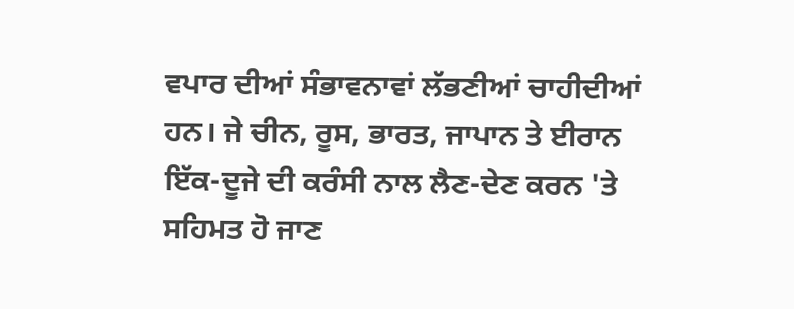ਵਪਾਰ ਦੀਆਂ ਸੰਭਾਵਨਾਵਾਂ ਲੱਭਣੀਆਂ ਚਾਹੀਦੀਆਂ ਹਨ। ਜੇ ਚੀਨ, ਰੂਸ, ਭਾਰਤ, ਜਾਪਾਨ ਤੇ ਈਰਾਨ ਇੱਕ-ਦੂਜੇ ਦੀ ਕਰੰਸੀ ਨਾਲ ਲੈਣ-ਦੇਣ ਕਰਨ 'ਤੇ ਸਹਿਮਤ ਹੋ ਜਾਣ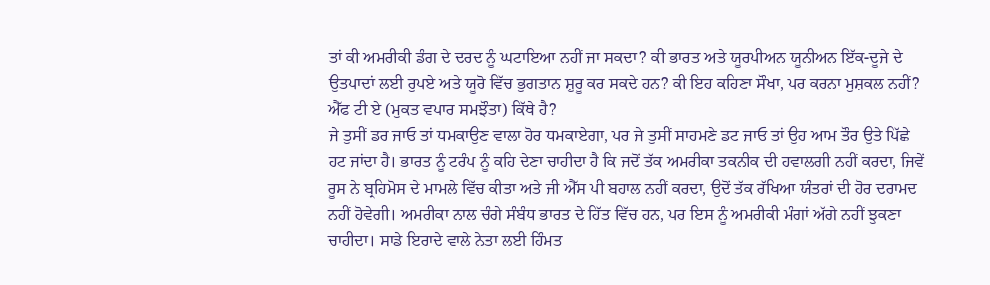ਤਾਂ ਕੀ ਅਮਰੀਕੀ ਡੰਗ ਦੇ ਦਰਦ ਨੂੰ ਘਟਾਇਆ ਨਹੀਂ ਜਾ ਸਕਦਾ? ਕੀ ਭਾਰਤ ਅਤੇ ਯੂਰਪੀਅਨ ਯੂਨੀਅਨ ਇੱਕ-ਦੂਜੇ ਦੇ ਉਤਪਾਦਾਂ ਲਈ ਰੁਪਏ ਅਤੇ ਯੂਰੋ ਵਿੱਚ ਭੁਗਤਾਨ ਸ਼ੁਰੂ ਕਰ ਸਕਦੇ ਹਨ? ਕੀ ਇਹ ਕਹਿਣਾ ਸੌਖਾ, ਪਰ ਕਰਨਾ ਮੁਸ਼ਕਲ ਨਹੀਂ? ਐੱਫ ਟੀ ਏ (ਮੁਕਤ ਵਪਾਰ ਸਮਝੌਤਾ) ਕਿੱਥੇ ਹੈ?
ਜੇ ਤੁਸੀਂ ਡਰ ਜਾਓ ਤਾਂ ਧਮਕਾਉਣ ਵਾਲਾ ਹੋਰ ਧਮਕਾਏਗਾ, ਪਰ ਜੇ ਤੁਸੀਂ ਸਾਹਮਣੇ ਡਟ ਜਾਓ ਤਾਂ ਉਹ ਆਮ ਤੌਰ ਉਤੇ ਪਿੱਛੇ ਹਟ ਜਾਂਦਾ ਹੈ। ਭਾਰਤ ਨੂੰ ਟਰੰਪ ਨੂੰ ਕਹਿ ਦੇਣਾ ਚਾਹੀਦਾ ਹੈ ਕਿ ਜਦੋਂ ਤੱਕ ਅਮਰੀਕਾ ਤਕਨੀਕ ਦੀ ਹਵਾਲਗੀ ਨਹੀਂ ਕਰਦਾ, ਜਿਵੇਂ ਰੂਸ ਨੇ ਬ੍ਰਹਿਮੋਸ ਦੇ ਮਾਮਲੇ ਵਿੱਚ ਕੀਤਾ ਅਤੇ ਜੀ ਐੱਸ ਪੀ ਬਹਾਲ ਨਹੀਂ ਕਰਦਾ, ਉਦੋਂ ਤੱਕ ਰੱਖਿਆ ਯੰਤਰਾਂ ਦੀ ਹੋਰ ਦਰਾਮਦ ਨਹੀਂ ਹੋਵੇਗੀ। ਅਮਰੀਕਾ ਨਾਲ ਚੰਗੇ ਸੰਬੰਧ ਭਾਰਤ ਦੇ ਹਿੱਤ ਵਿੱਚ ਹਨ, ਪਰ ਇਸ ਨੂੰ ਅਮਰੀਕੀ ਮੰਗਾਂ ਅੱਗੇ ਨਹੀਂ ਝੁਕਣਾ ਚਾਹੀਦਾ। ਸਾਡੇ ਇਰਾਦੇ ਵਾਲੇ ਨੇਤਾ ਲਈ ਹਿੰਮਤ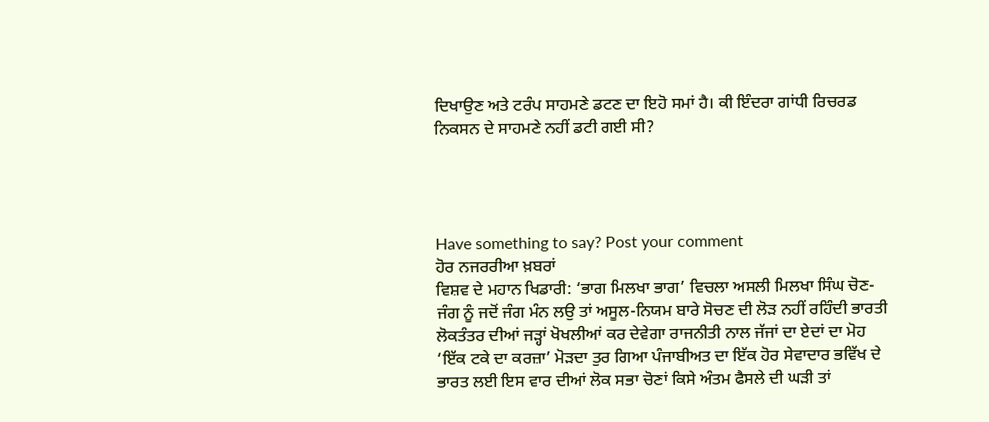ਦਿਖਾਉਣ ਅਤੇ ਟਰੰਪ ਸਾਹਮਣੇ ਡਟਣ ਦਾ ਇਹੋ ਸਮਾਂ ਹੈ। ਕੀ ਇੰਦਰਾ ਗਾਂਧੀ ਰਿਚਰਡ ਨਿਕਸਨ ਦੇ ਸਾਹਮਣੇ ਨਹੀਂ ਡਟੀ ਗਈ ਸੀ?




Have something to say? Post your comment
ਹੋਰ ਨਜਰਰੀਆ ਖ਼ਬਰਾਂ
ਵਿਸ਼ਵ ਦੇ ਮਹਾਨ ਖਿਡਾਰੀ: ‘ਭਾਗ ਮਿਲਖਾ ਭਾਗ’ ਵਿਚਲਾ ਅਸਲੀ ਮਿਲਖਾ ਸਿੰਘ ਚੋਣ-ਜੰਗ ਨੂੰ ਜਦੋਂ ਜੰਗ ਮੰਨ ਲਉ ਤਾਂ ਅਸੂਲ-ਨਿਯਮ ਬਾਰੇ ਸੋਚਣ ਦੀ ਲੋੜ ਨਹੀਂ ਰਹਿੰਦੀ ਭਾਰਤੀ ਲੋਕਤੰਤਰ ਦੀਆਂ ਜੜ੍ਹਾਂ ਖੋਖਲੀਆਂ ਕਰ ਦੇਵੇਗਾ ਰਾਜਨੀਤੀ ਨਾਲ ਜੱਜਾਂ ਦਾ ਏਦਾਂ ਦਾ ਮੋਹ ‘ਇੱਕ ਟਕੇ ਦਾ ਕਰਜ਼ਾ’ ਮੋੜਦਾ ਤੁਰ ਗਿਆ ਪੰਜਾਬੀਅਤ ਦਾ ਇੱਕ ਹੋਰ ਸੇਵਾਦਾਰ ਭਵਿੱਖ ਦੇ ਭਾਰਤ ਲਈ ਇਸ ਵਾਰ ਦੀਆਂ ਲੋਕ ਸਭਾ ਚੋਣਾਂ ਕਿਸੇ ਅੰਤਮ ਫੈਸਲੇ ਦੀ ਘੜੀ ਤਾਂ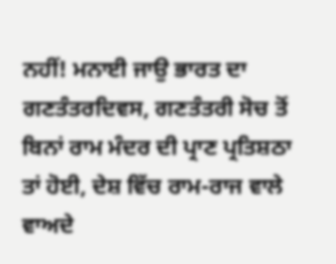ਨਹੀਂ! ਮਨਾਈ ਜਾਉ ਭਾਰਤ ਦਾ ਗਣਤੰਤਰਦਿਵਸ, ਗਣਤੰਤਰੀ ਸੋਚ ਤੋਂ ਬਿਨਾਂ ਰਾਮ ਮੰਦਰ ਦੀ ਪ੍ਰਾਣ ਪ੍ਰਤਿਸ਼ਠਾ ਤਾਂ ਹੋਈ, ਦੇਸ਼ ਵਿੱਚ ਰਾਮ-ਰਾਜ ਵਾਲੇ ਵਾਅਦੇ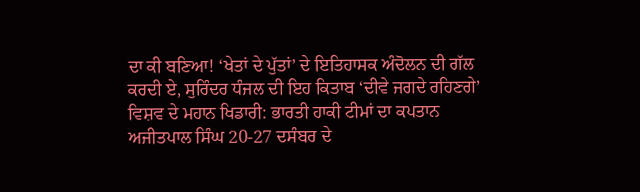ਦਾ ਕੀ ਬਣਿਆ! ‘ਖੇਤਾਂ ਦੇ ਪੁੱਤਾਂ’ ਦੇ ਇਤਿਹਾਸਕ ਅੰਦੋਲਨ ਦੀ ਗੱਲ ਕਰਦੀ ਏ, ਸੁਰਿੰਦਰ ਧੰਜਲ ਦੀ ਇਹ ਕਿਤਾਬ ‘ਦੀਵੇ ਜਗਦੇ ਰਹਿਣਗੇ’ ਵਿਸ਼ਵ ਦੇ ਮਹਾਨ ਖਿਡਾਰੀ: ਭਾਰਤੀ ਹਾਕੀ ਟੀਮਾਂ ਦਾ ਕਪਤਾਨ ਅਜੀਤਪਾਲ ਸਿੰਘ 20-27 ਦਸੰਬਰ ਦੇ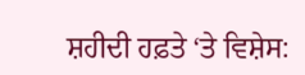ਸ਼ਹੀਦੀ ਹਫ਼ਤੇ ‘ਤੇ ਵਿਸ਼ੇਸ: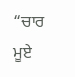“ਚਾਰ ਮੂਏ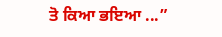ਤੋ ਕਿਆ ਭਇਆ ...”